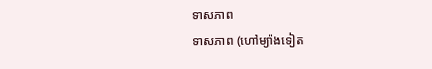ទាសភាព
ទាសភាព (ហៅម្យ៉ាងទៀត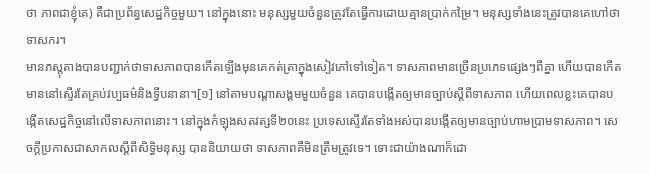ថា ភាពជាខ្ញុំគេ) គឺជាប្រព័ន្ធសេដ្ឋកិច្ចមួយ។ នៅក្នុងនោះ មនុស្សមួយចំនួនត្រូវតែធ្វើការដោយគ្មានប្រាក់កម្រៃ។ មនុស្សទាំងនេះត្រូវបានគេហៅថាទាសករ។
មានភស្តុតាងបានបញ្ជាក់ថាទាសភាពបានកើតឡើងមុនគេកត់ត្រាក្នុងសៀវភៅទៅទៀត។ ទាសភាពមានច្រើនប្រភេទផ្សេងៗពីគ្នា ហើយបានកើតមាននៅស្ទើរតែគ្រប់វប្បធម៌និងទ្វីបនានា។[១] នៅតាមបណ្ដាសង្គមមួយចំនួន គេបានបង្កើតឲ្យមានច្បាប់ស្ដីពីទាសភាព ហើយពេលខ្លះគេបានបង្កើតសេដ្ឋកិច្ចនៅលើទាសភាពនោះ។ នៅក្នុងកំឡុងសតវត្សទី២០នេះ ប្រទេសស្ទើរតែទាំងអស់បានបង្កើតឲ្យមានច្បាប់ហាមប្រាមទាសភាព។ សេចក្ដីប្រកាសជាសាកលស្ដីពីសិទ្ធិមនុស្ស បាននិយាយថា ទាសភាពគឺមិនត្រឹមត្រូវទេ។ ទោះជាយ៉ាងណាក៏ដោ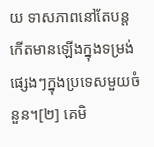យ ទាសភាពនៅតែបន្តកើតមានឡើងក្នុងទម្រង់ផ្សេងៗក្នុងប្រទេសមួយចំនួន។[២] គេមិ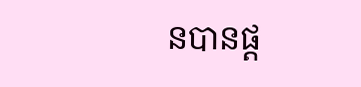នបានផ្ដ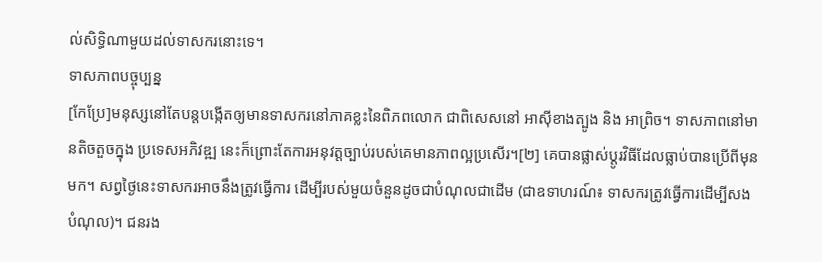ល់សិទ្ធិណាមួយដល់ទាសករនោះទេ។
ទាសភាពបច្ចុប្បន្ន
[កែប្រែ]មនុស្សនៅតែបន្តបង្កើតឲ្យមានទាសករនៅភាគខ្លះនៃពិភពលោក ជាពិសេសនៅ អាស៊ីខាងត្បូង និង អាព្រិច។ ទាសភាពនៅមានតិចតួចក្នុង ប្រទេសអភិវឌ្ឍ នេះក៏ព្រោះតែការអនុវត្តច្បាប់របស់គេមានភាពល្អប្រសើរ។[២] គេបានផ្លាស់ប្ដូរវិធីដែលធ្លាប់បានប្រើពីមុនមក។ សព្វថ្ងៃនេះទាសករអាចនឹងត្រូវធ្វើការ ដើម្បីរបស់មួយចំនួនដូចជាបំណុលជាដើម (ជាឧទាហរណ៍៖ ទាសករត្រូវធ្វើការដើម្បីសងបំណុល)។ ជនរង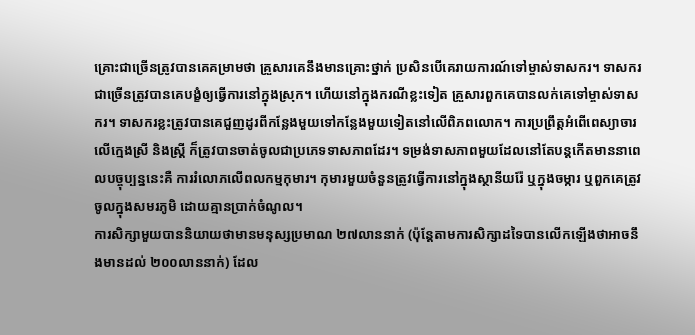គ្រោះជាច្រើនត្រូវបានគេគម្រាមថា គ្រួសារគេនឹងមានគ្រោះថ្នាក់ ប្រសិនបើគេរាយការណ៍ទៅម្ចាស់ទាសករ។ ទាសករជាច្រើនត្រូវបានគេបង្ខំឲ្យធ្វើការនៅក្នុងស្រុក។ ហើយនៅក្នុងករណីខ្លះទៀត គ្រួសារពួកគេបានលក់គេទៅម្ចាស់ទាសករ។ ទាសករខ្លះត្រូវបានគេជួញដូរពីកន្លែងមួយទៅកន្លែងមួយទៀតនៅលើពិភពលោក។ ការប្រព្រឹត្តអំពើពេស្យាចារលើក្មេងស្រី និងស្ត្រី ក៏ត្រូវបានចាត់ចូលជាប្រភេទទាសភាពដែរ។ ទម្រង់ទាសភាពមួយដែលនៅតែបន្តកើតមាននាពេលបច្ចុប្បន្ននេះគឺ ការរំលោភលើពលកម្មកុមារ។ កុមារមួយចំនួនត្រូវធ្វើការនៅក្នុងស្ថានីយរ៉ែ ឬក្នុងចម្ការ ឬពួកគេត្រូវចូលក្នុងសមរភូមិ ដោយគ្មានប្រាក់ចំណូល។
ការសិក្សាមួយបាននិយាយថាមានមនុស្សប្រមាណ ២៧លាននាក់ (ប៉ុន្តែតាមការសិក្សាដទៃបានលើកឡើងថាអាចនឹងមានដល់ ២០០លាននាក់) ដែល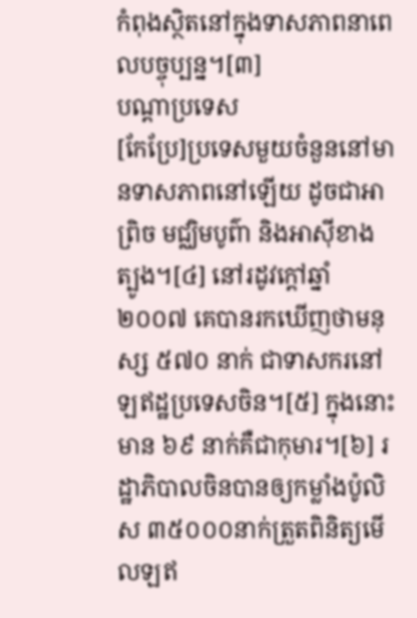កំពុងស្ថិតនៅក្នុងទាសភាពនាពេលបច្ចុប្បន្ន។[៣]
បណ្ដាប្រទេស
[កែប្រែ]ប្រទេសមួយចំនួននៅមានទាសភាពនៅឡើយ ដូចជាអាព្រិច មជ្ឈិមបូព៌ា និងអាស៊ីខាងត្បូង។[៤] នៅរដូវក្ដៅឆ្នាំ២០០៧ គេបានរកឃើញថាមនុស្ស ៥៧០ នាក់ ជាទាសករនៅឡឥដ្ឋប្រទេសចិន។[៥] ក្នុងនោះមាន ៦៩ នាក់គឺជាកុមារ។[៦] រដ្ឋាភិបាលចិនបានឲ្យកម្លាំងប៉ូលិស ៣៥០០០នាក់ត្រួតពិនិត្យមើលឡឥ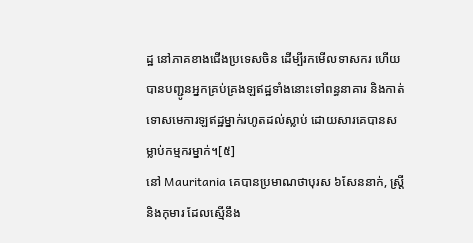ដ្ឋ នៅភាគខាងជើងប្រទេសចិន ដើម្បីរកមើលទាសករ ហើយបានបញ្ជូនអ្នកគ្រប់គ្រងឡឥដ្ឋទាំងនោះទៅពន្ធនាគារ និងកាត់ទោសមេការឡឥដ្ឋម្នាក់រហូតដល់ស្លាប់ ដោយសារគេបានសម្លាប់កម្មករម្នាក់។[៥]
នៅ Mauritania គេបានប្រមាណថាបុរស ៦សែននាក់, ស្ត្រីនិងកុមារ ដែលស្មើនឹង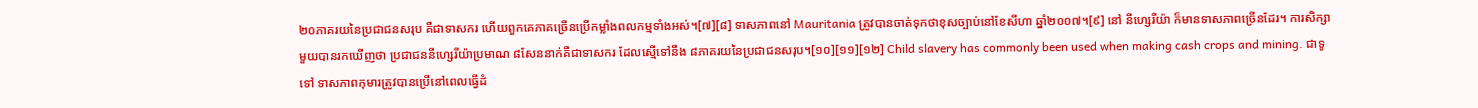២០ភាគរយនៃប្រជាជនសរុប គឺជាទាសករ ហើយពួកគេភាគច្រើនប្រើកម្លាំងពលកម្មទាំងអស់។[៧][៨] ទាសភាពនៅ Mauritania ត្រូវបានចាត់ទុកថាខុសច្បាប់នៅខែសីហា ឆ្នាំ២០០៧។[៩] នៅ នីហ្សេរីយ៉ា ក៏មានទាសភាពច្រើនដែរ។ ការសិក្សាមួយបានរកឃើញថា ប្រជាជននីហ្សេរីយ៉ាប្រមាណ ៨សែននាក់គឺជាទាសករ ដែលស្មើទៅនឹង ៨ភាគរយនៃប្រជាជនសរុប។[១០][១១][១២] Child slavery has commonly been used when making cash crops and mining. ជាទូទៅ ទាសភាពកុមារត្រូវបានប្រើនៅពេលធ្វើដំ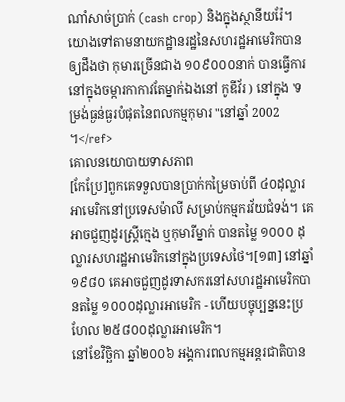ណាំសាច់ប្រាក់ (cash crop) និងក្នុងស្ថានីយរ៉ែ។ យោងទៅតាមនាយកដ្ឋានរដ្ឋនៃសហរដ្ឋអាមេរិកបានឲ្យដឹងថា កុមារច្រើនជាង ១០៩០០០នាក់ បានធ្វើការនៅក្នុងចម្ការកាកាវតែម្នាក់ឯងនៅ កូឌីវ័រ ) នៅក្នុង 'ទម្រង់ធ្ងន់ធ្ងរបំផុតនៃពលកម្មកុមារ "នៅឆ្នាំ 2002 ។</ref>
គោលនយោបាយទាសភាព
[កែប្រែ]ពួកគេទទួលបានប្រាក់កម្រៃចាប់ពី ៤០ដុល្លារអាមេរិកនៅប្រទេសម៉ាលី សម្រាប់កម្មករវ័យជំទង់។ គេអាចជួញដូរស្ត្រីក្មេង ឬកុមារីម្នាក់ បានតម្លៃ ១០០០ ដុល្លារសហរដ្ឋអាមេរិកនៅក្នុងប្រទេសថៃ។[១៣] នៅឆ្នាំ១៩៨០ គេអាចជួញដូរទាសករនៅសហរដ្ឋអាមេរិកបានតម្លៃ ១០០០ដុល្លារអាមេរិក - ហើយបច្ចុប្បន្ននេះប្រហែល ២៥៨០០ដុល្លារអាមេរិក។
នៅខែវិច្ឆិកា ឆ្នាំ២០០៦ អង្គការពលកម្មអន្តរជាតិបាន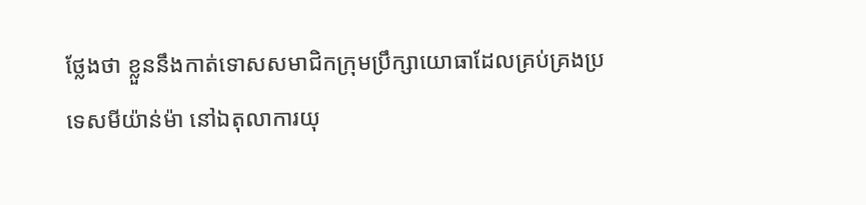ថ្លែងថា ខ្លួននឹងកាត់ទោសសមាជិកក្រុមប្រឹក្សាយោធាដែលគ្រប់គ្រងប្រទេសមីយ៉ាន់ម៉ា នៅឯតុលាការយុ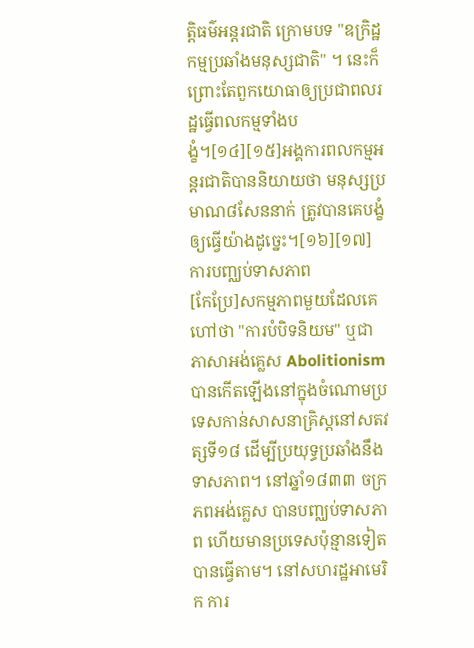ត្តិធម៌អន្តរជាតិ ក្រោមបទ "ឧក្រិដ្ឋកម្មប្រឆាំងមនុស្សជាតិ" ។ នេះក៏ព្រោះតែពួកយោធាឲ្យប្រជាពលរដ្ឋធ្វើពលកម្មទាំងបង្ខំ។[១៤][១៥]អង្គការពលកម្មអន្តរជាតិបាននិយាយថា មនុស្សប្រមាណ៨សែននាក់ ត្រូវបានគេបង្ខំឲ្យធ្វើយ៉ាងដូច្នេះ។[១៦][១៧]
ការបញ្ឈប់ទាសភាព
[កែប្រែ]សកម្មភាពមួយដែលគេហៅថា "ការបំបិទនិយម" ឬជាភាសាអង់គ្លេស Abolitionism បានកើតឡើងនៅក្នុងចំណោមប្រទេសកាន់សាសនាគ្រិស្តនៅសតវត្សទី១៨ ដើម្បីប្រយុទ្ធប្រឆាំងនឹងទាសភាព។ នៅឆ្នាំ១៨៣៣ ចក្រភពអង់គ្លេស បានបញ្ឈប់ទាសភាព ហើយមានប្រទេសប៉ុន្មានទៀតបានធ្វើតាម។ នៅសហរដ្ឋអាមេរិក ការ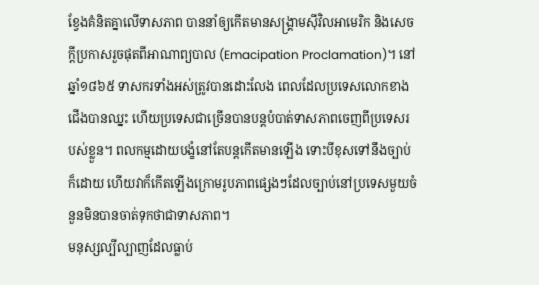ខ្វែងគំនិតគ្នាលើទាសភាព បាននាំឲ្យកើតមានសង្គ្រាមស៊ីវិលអាមេរិក និងសេចក្ដីប្រកាសរួចផុតពីអាណាព្យបាល (Emacipation Proclamation)។ នៅឆ្នាំ១៨៦៥ ទាសករទាំងអស់ត្រូវបានដោះលែង ពេលដែលប្រទេសលោកខាងជើងបានឈ្នះ ហើយប្រទេសជាច្រើនបានបន្តបំបាត់ទាសភាពចេញពីប្រទេសរបស់ខ្លួន។ ពលកម្មដោយបង្ខំនៅតែបន្តកើតមានឡើង ទោះបីខុសទៅនឹងច្បាប់ក៏ដោយ ហើយវាក៏កើតឡើងក្រោមរូបភាពផ្សេងៗដែលច្បាប់នៅប្រទេសមួយចំនួនមិនបានចាត់ទុកថាជាទាសភាព។
មនុស្សល្បីល្បាញដែលធ្លាប់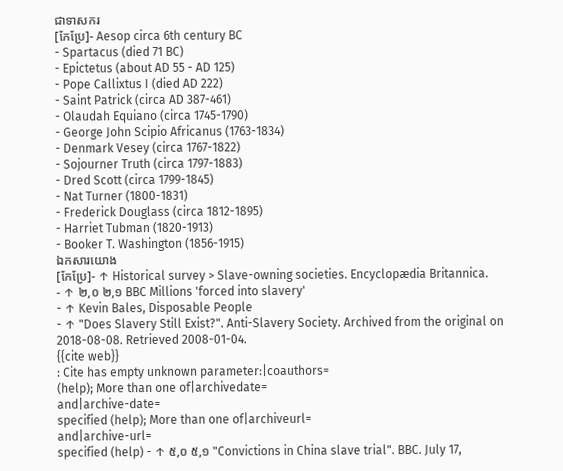ជាទាសករ
[កែប្រែ]- Aesop circa 6th century BC
- Spartacus (died 71 BC)
- Epictetus (about AD 55 - AD 125)
- Pope Callixtus I (died AD 222)
- Saint Patrick (circa AD 387-461)
- Olaudah Equiano (circa 1745-1790)
- George John Scipio Africanus (1763-1834)
- Denmark Vesey (circa 1767-1822)
- Sojourner Truth (circa 1797-1883)
- Dred Scott (circa 1799-1845)
- Nat Turner (1800-1831)
- Frederick Douglass (circa 1812-1895)
- Harriet Tubman (1820-1913)
- Booker T. Washington (1856-1915)
ឯកសារយោង
[កែប្រែ]- ↑ Historical survey > Slave-owning societies. Encyclopædia Britannica.
- ↑ ២,០ ២,១ BBC Millions 'forced into slavery'
- ↑ Kevin Bales, Disposable People
- ↑ "Does Slavery Still Exist?". Anti-Slavery Society. Archived from the original on 2018-08-08. Retrieved 2008-01-04.
{{cite web}}
: Cite has empty unknown parameter:|coauthors=
(help); More than one of|archivedate=
and|archive-date=
specified (help); More than one of|archiveurl=
and|archive-url=
specified (help) - ↑ ៥,០ ៥,១ "Convictions in China slave trial". BBC. July 17,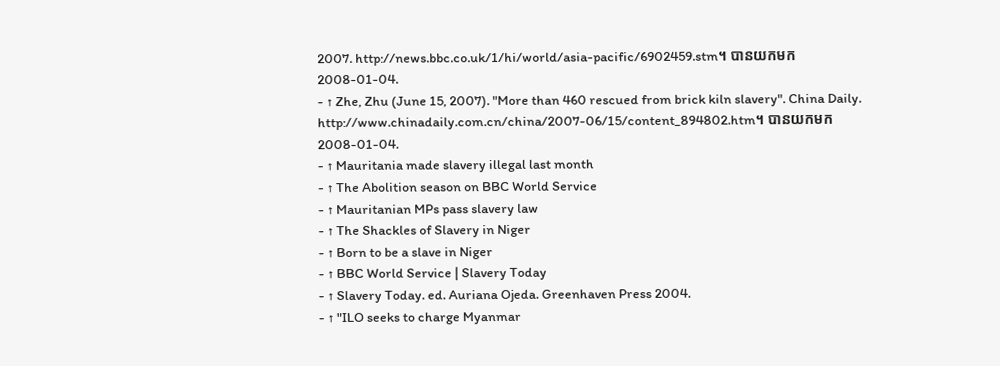2007. http://news.bbc.co.uk/1/hi/world/asia-pacific/6902459.stm។ បានយកមក 2008-01-04.
- ↑ Zhe, Zhu (June 15, 2007). "More than 460 rescued from brick kiln slavery". China Daily. http://www.chinadaily.com.cn/china/2007-06/15/content_894802.htm។ បានយកមក 2008-01-04.
- ↑ Mauritania made slavery illegal last month
- ↑ The Abolition season on BBC World Service
- ↑ Mauritanian MPs pass slavery law
- ↑ The Shackles of Slavery in Niger
- ↑ Born to be a slave in Niger
- ↑ BBC World Service | Slavery Today
- ↑ Slavery Today. ed. Auriana Ojeda. Greenhaven Press 2004.
- ↑ "ILO seeks to charge Myanmar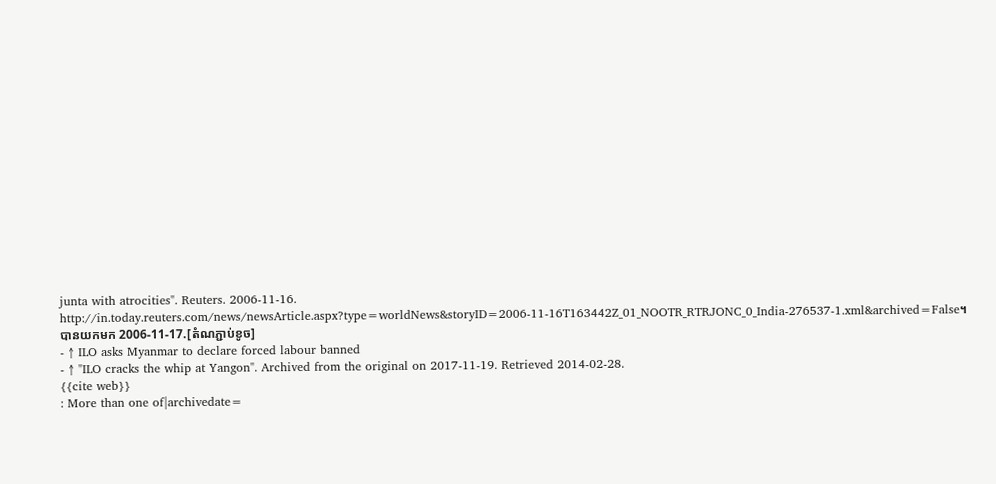junta with atrocities". Reuters. 2006-11-16. http://in.today.reuters.com/news/newsArticle.aspx?type=worldNews&storyID=2006-11-16T163442Z_01_NOOTR_RTRJONC_0_India-276537-1.xml&archived=False។ បានយកមក 2006-11-17.[តំណភ្ជាប់ខូច]
- ↑ ILO asks Myanmar to declare forced labour banned
- ↑ "ILO cracks the whip at Yangon". Archived from the original on 2017-11-19. Retrieved 2014-02-28.
{{cite web}}
: More than one of|archivedate=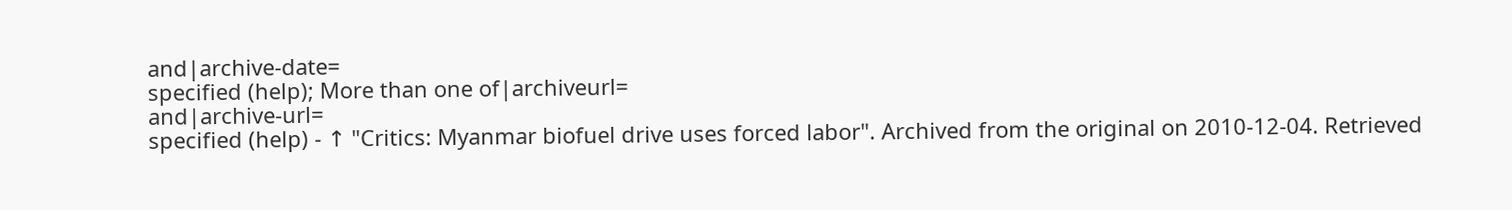and|archive-date=
specified (help); More than one of|archiveurl=
and|archive-url=
specified (help) - ↑ "Critics: Myanmar biofuel drive uses forced labor". Archived from the original on 2010-12-04. Retrieved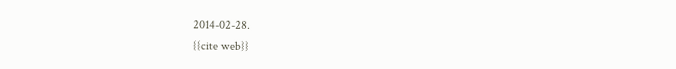2014-02-28.
{{cite web}}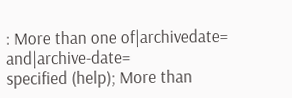: More than one of|archivedate=
and|archive-date=
specified (help); More than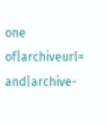one of|archiveurl=
and|archive-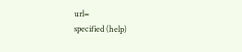url=
specified (help)